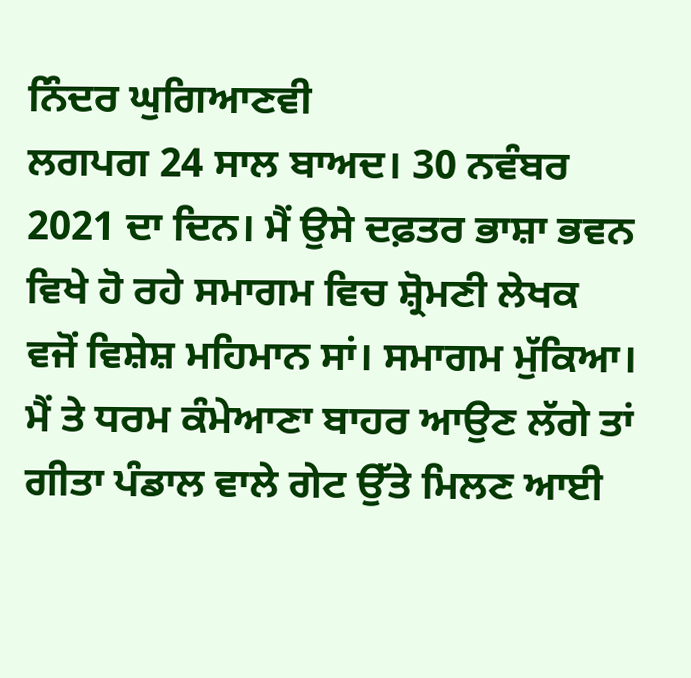ਨਿੰਦਰ ਘੁਗਿਆਣਵੀ
ਲਗਪਗ 24 ਸਾਲ ਬਾਅਦ। 30 ਨਵੰਬਰ 2021 ਦਾ ਦਿਨ। ਮੈਂ ਉਸੇ ਦਫ਼ਤਰ ਭਾਸ਼ਾ ਭਵਨ ਵਿਖੇ ਹੋ ਰਹੇ ਸਮਾਗਮ ਵਿਚ ਸ਼੍ਰੋਮਣੀ ਲੇਖਕ ਵਜੋਂ ਵਿਸ਼ੇਸ਼ ਮਹਿਮਾਨ ਸਾਂ। ਸਮਾਗਮ ਮੁੱਕਿਆ। ਮੈਂ ਤੇ ਧਰਮ ਕੰਮੇਆਣਾ ਬਾਹਰ ਆਉਣ ਲੱਗੇ ਤਾਂ ਗੀਤਾ ਪੰਡਾਲ ਵਾਲੇ ਗੇਟ ਉੱਤੇ ਮਿਲਣ ਆਈ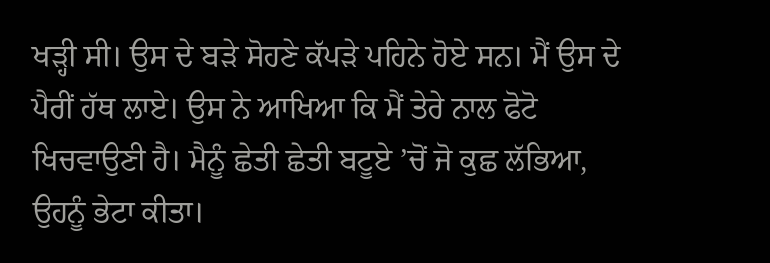ਖੜ੍ਹੀ ਸੀ। ਉਸ ਦੇ ਬੜੇ ਸੋਹਣੇ ਕੱਪੜੇ ਪਹਿਨੇ ਹੋਏ ਸਨ। ਮੈਂ ਉਸ ਦੇ ਪੈਰੀਂ ਹੱਥ ਲਾਏ। ਉਸ ਨੇ ਆਖਿਆ ਕਿ ਮੈਂ ਤੇਰੇ ਨਾਲ ਫੋਟੋ ਖਿਚਵਾਉਣੀ ਹੈ। ਮੈਨੂੰ ਛੇਤੀ ਛੇਤੀ ਬਟੂਏ ’ਚੋਂ ਜੋ ਕੁਛ ਲੱਭਿਆ, ਉਹਨੂੰ ਭੇਟਾ ਕੀਤਾ।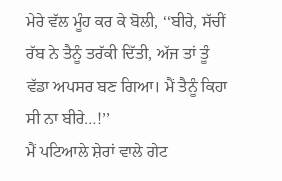ਮੇਰੇ ਵੱਲ ਮੂੰਹ ਕਰ ਕੇ ਬੋਲੀ, ‘‘ਬੀਰੇ, ਸੱਚੀਂ ਰੱਬ ਨੇ ਤੈਨੂੰ ਤਰੱਕੀ ਦਿੱਤੀ, ਅੱਜ ਤਾਂ ਤੂੰ ਵੱਡਾ ਅਪਸਰ ਬਣ ਗਿਆ। ਮੈਂ ਤੈਨੂੰ ਕਿਹਾ ਸੀ ਨਾ ਬੀਰੇ…!’’
ਮੈਂ ਪਟਿਆਲੇ ਸ਼ੇਰਾਂ ਵਾਲੇ ਗੇਟ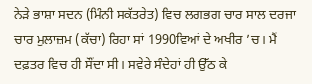ਨੇੜੇ ਭਾਸ਼ਾ ਸਦਨ (ਮਿੰਨੀ ਸਕੱਤਰੇਤ) ਵਿਚ ਲਗਭਗ ਚਾਰ ਸਾਲ ਦਰਜਾ ਚਾਰ ਮੁਲਾਜ਼ਮ (ਕੱਚਾ) ਰਿਹਾ ਸਾਂ 1990ਵਿਆਂ ਦੇ ਅਖੀਰ ’ਚ। ਮੈਂ ਦਫ਼ਤਰ ਵਿਚ ਹੀ ਸੌਂਦਾ ਸੀ। ਸਵੇਰੇ ਸੰਦੇਹਾਂ ਹੀ ਉੱਠ ਕੇ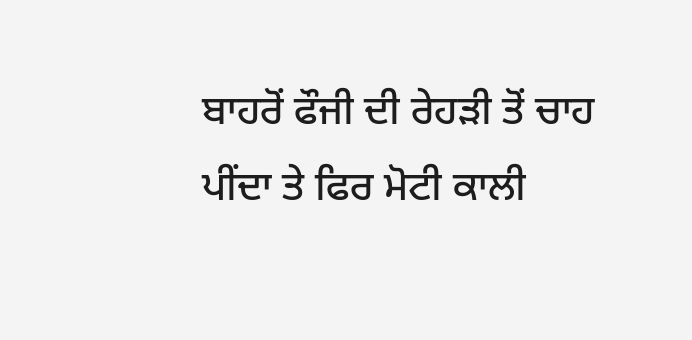ਬਾਹਰੋਂ ਫੌਜੀ ਦੀ ਰੇਹੜੀ ਤੋਂ ਚਾਹ ਪੀਂਦਾ ਤੇ ਫਿਰ ਮੋਟੀ ਕਾਲੀ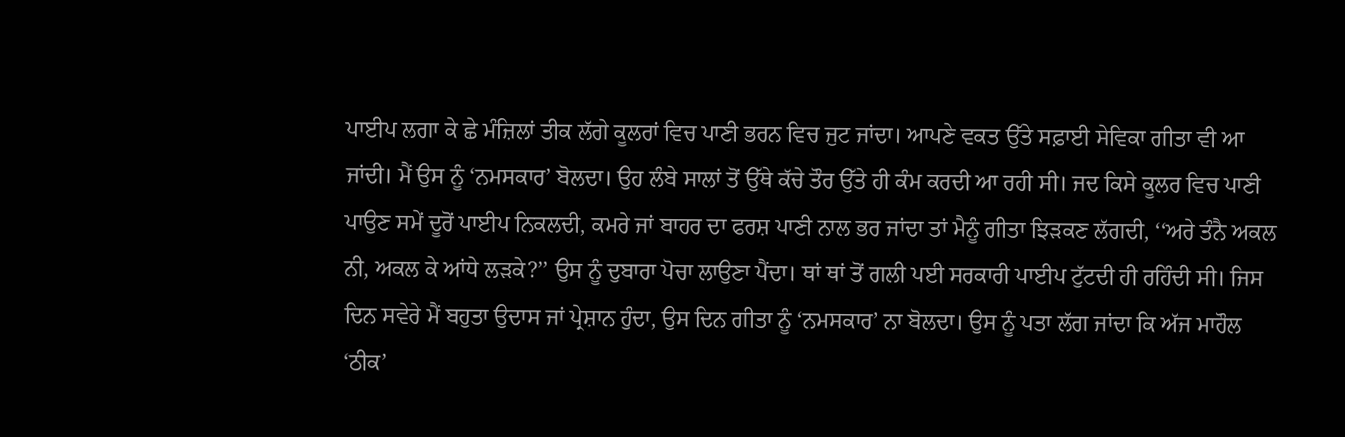ਪਾਈਪ ਲਗਾ ਕੇ ਛੇ ਮੰਜ਼ਿਲਾਂ ਤੀਕ ਲੱਗੇ ਕੂਲਰਾਂ ਵਿਚ ਪਾਣੀ ਭਰਨ ਵਿਚ ਜੁਟ ਜਾਂਦਾ। ਆਪਣੇ ਵਕਤ ਉੱਤੇ ਸਫ਼ਾਈ ਸੇਵਿਕਾ ਗੀਤਾ ਵੀ ਆ ਜਾਂਦੀ। ਮੈਂ ਉਸ ਨੂੰ ‘ਨਮਸਕਾਰ’ ਬੋਲਦਾ। ਉਹ ਲੰਬੇ ਸਾਲਾਂ ਤੋਂ ਉੱਥੇ ਕੱਚੇ ਤੌਰ ਉੱਤੇ ਹੀ ਕੰਮ ਕਰਦੀ ਆ ਰਹੀ ਸੀ। ਜਦ ਕਿਸੇ ਕੂਲਰ ਵਿਚ ਪਾਣੀ ਪਾਉਣ ਸਮੇਂ ਦੂਰੋਂ ਪਾਈਪ ਨਿਕਲਦੀ, ਕਮਰੇ ਜਾਂ ਬਾਹਰ ਦਾ ਫਰਸ਼ ਪਾਣੀ ਨਾਲ ਭਰ ਜਾਂਦਾ ਤਾਂ ਮੈਨੂੰ ਗੀਤਾ ਝਿੜਕਣ ਲੱਗਦੀ, ‘‘ਅਰੇ ਤੰਨੈ ਅਕਲ ਨੀ, ਅਕਲ ਕੇ ਆਂਧੇ ਲੜਕੇ?’’ ਉਸ ਨੂੰ ਦੁਬਾਰਾ ਪੋਚਾ ਲਾਉਣਾ ਪੈਂਦਾ। ਥਾਂ ਥਾਂ ਤੋਂ ਗਲੀ ਪਈ ਸਰਕਾਰੀ ਪਾਈਪ ਟੁੱਟਦੀ ਹੀ ਰਹਿੰਦੀ ਸੀ। ਜਿਸ ਦਿਨ ਸਵੇਰੇ ਮੈਂ ਬਹੁਤਾ ਉਦਾਸ ਜਾਂ ਪ੍ਰੇਸ਼ਾਨ ਹੁੰਦਾ, ਉਸ ਦਿਨ ਗੀਤਾ ਨੂੰ ‘ਨਮਸਕਾਰ’ ਨਾ ਬੋਲਦਾ। ਉਸ ਨੂੰ ਪਤਾ ਲੱਗ ਜਾਂਦਾ ਕਿ ਅੱਜ ਮਾਹੌਲ ‘ਠੀਕ’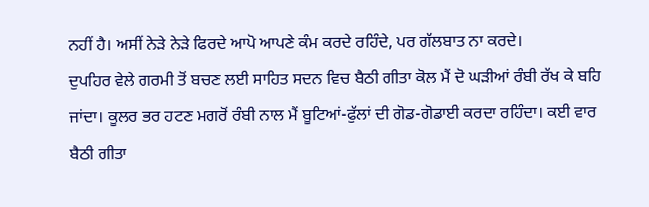ਨਹੀਂ ਹੈ। ਅਸੀਂ ਨੇੜੇ ਨੇੜੇ ਫਿਰਦੇ ਆਪੋ ਆਪਣੇ ਕੰਮ ਕਰਦੇ ਰਹਿੰਦੇ, ਪਰ ਗੱਲਬਾਤ ਨਾ ਕਰਦੇ।
ਦੁਪਹਿਰ ਵੇਲੇ ਗਰਮੀ ਤੋਂ ਬਚਣ ਲਈ ਸਾਹਿਤ ਸਦਨ ਵਿਚ ਬੈਠੀ ਗੀਤਾ ਕੋਲ ਮੈਂ ਦੋ ਘੜੀਆਂ ਰੰਬੀ ਰੱਖ ਕੇ ਬਹਿ ਜਾਂਦਾ। ਕੂਲਰ ਭਰ ਹਟਣ ਮਗਰੋਂ ਰੰਬੀ ਨਾਲ ਮੈਂ ਬੂਟਿਆਂ-ਫੁੱਲਾਂ ਦੀ ਗੋਡ-ਗੋਡਾਈ ਕਰਦਾ ਰਹਿੰਦਾ। ਕਈ ਵਾਰ ਬੈਠੀ ਗੀਤਾ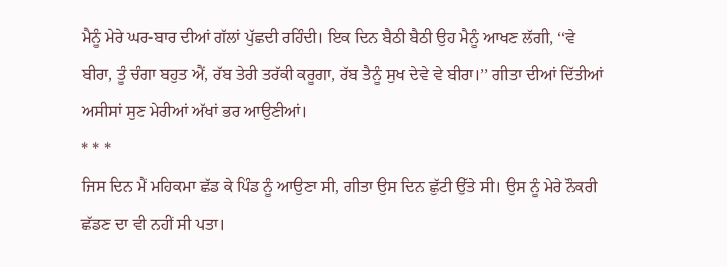ਮੈਨੂੰ ਮੇਰੇ ਘਰ-ਬਾਰ ਦੀਆਂ ਗੱਲਾਂ ਪੁੱਛਦੀ ਰਹਿੰਦੀ। ਇਕ ਦਿਨ ਬੈਠੀ ਬੈਠੀ ਉਹ ਮੈਨੂੰ ਆਖਣ ਲੱਗੀ, ‘‘ਵੇ ਬੀਰਾ, ਤੂੰ ਚੰਗਾ ਬਹੁਤ ਐਂ, ਰੱਬ ਤੇਰੀ ਤਰੱਕੀ ਕਰੂਗਾ, ਰੱਬ ਤੈਨੂੰ ਸੁਖ ਦੇਵੇ ਵੇ ਬੀਰਾ।’’ ਗੀਤਾ ਦੀਆਂ ਦਿੱਤੀਆਂ ਅਸੀਸਾਂ ਸੁਣ ਮੇਰੀਆਂ ਅੱਖਾਂ ਭਰ ਆਉਣੀਆਂ।
* * *
ਜਿਸ ਦਿਨ ਮੈਂ ਮਹਿਕਮਾ ਛੱਡ ਕੇ ਪਿੰਡ ਨੂੰ ਆਉਣਾ ਸੀ, ਗੀਤਾ ਉਸ ਦਿਨ ਛੁੱਟੀ ਉੱਤੇ ਸੀ। ਉਸ ਨੂੰ ਮੇਰੇ ਨੌਕਰੀ ਛੱਡਣ ਦਾ ਵੀ ਨਹੀਂ ਸੀ ਪਤਾ।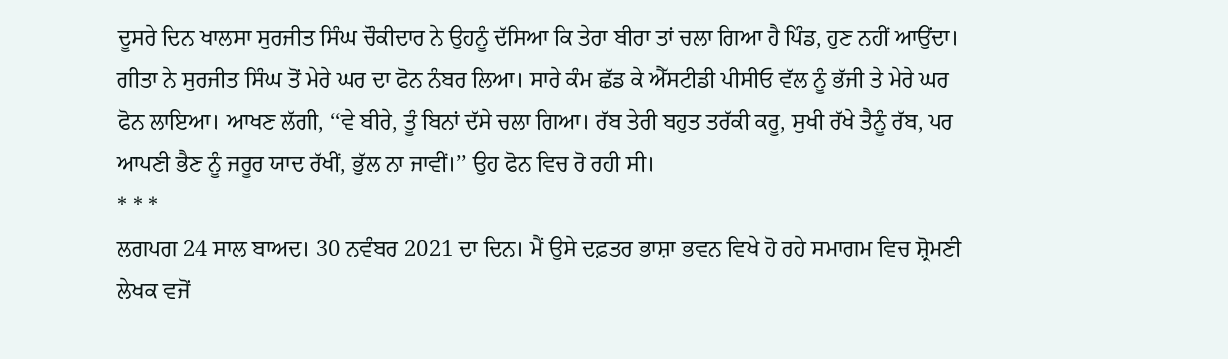ਦੂਸਰੇ ਦਿਨ ਖਾਲਸਾ ਸੁਰਜੀਤ ਸਿੰਘ ਚੌਕੀਦਾਰ ਨੇ ਉਹਨੂੰ ਦੱਸਿਆ ਕਿ ਤੇਰਾ ਬੀਰਾ ਤਾਂ ਚਲਾ ਗਿਆ ਹੈ ਪਿੰਡ, ਹੁਣ ਨਹੀਂ ਆਉਂਦਾ। ਗੀਤਾ ਨੇ ਸੁਰਜੀਤ ਸਿੰਘ ਤੋਂ ਮੇਰੇ ਘਰ ਦਾ ਫੋਨ ਨੰਬਰ ਲਿਆ। ਸਾਰੇ ਕੰਮ ਛੱਡ ਕੇ ਐੱਸਟੀਡੀ ਪੀਸੀਓ ਵੱਲ ਨੂੰ ਭੱਜੀ ਤੇ ਮੇਰੇ ਘਰ ਫੋਨ ਲਾਇਆ। ਆਖਣ ਲੱਗੀ, ‘‘ਵੇ ਬੀਰੇ, ਤੂੰ ਬਿਨਾਂ ਦੱਸੇ ਚਲਾ ਗਿਆ। ਰੱਬ ਤੇਰੀ ਬਹੁਤ ਤਰੱਕੀ ਕਰੂ, ਸੁਖੀ ਰੱਖੇ ਤੈਨੂੰ ਰੱਬ, ਪਰ ਆਪਣੀ ਭੈਣ ਨੂੰ ਜਰੂਰ ਯਾਦ ਰੱਖੀਂ, ਭੁੱਲ ਨਾ ਜਾਵੀਂ।’’ ਉਹ ਫੋਨ ਵਿਚ ਰੋ ਰਹੀ ਸੀ।
* * *
ਲਗਪਗ 24 ਸਾਲ ਬਾਅਦ। 30 ਨਵੰਬਰ 2021 ਦਾ ਦਿਨ। ਮੈਂ ਉਸੇ ਦਫ਼ਤਰ ਭਾਸ਼ਾ ਭਵਨ ਵਿਖੇ ਹੋ ਰਹੇ ਸਮਾਗਮ ਵਿਚ ਸ਼੍ਰੋਮਣੀ ਲੇਖਕ ਵਜੋਂ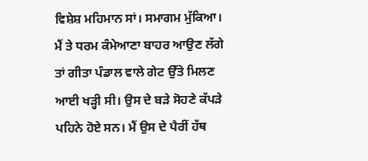ਵਿਸ਼ੇਸ਼ ਮਹਿਮਾਨ ਸਾਂ। ਸਮਾਗਮ ਮੁੱਕਿਆ। ਮੈਂ ਤੇ ਧਰਮ ਕੰਮੇਆਣਾ ਬਾਹਰ ਆਉਣ ਲੱਗੇ ਤਾਂ ਗੀਤਾ ਪੰਡਾਲ ਵਾਲੇ ਗੇਟ ਉੱਤੇ ਮਿਲਣ ਆਈ ਖੜ੍ਹੀ ਸੀ। ਉਸ ਦੇ ਬੜੇ ਸੋਹਣੇ ਕੱਪੜੇ ਪਹਿਨੇ ਹੋਏ ਸਨ। ਮੈਂ ਉਸ ਦੇ ਪੈਰੀਂ ਹੱਥ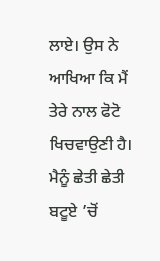ਲਾਏ। ਉਸ ਨੇ ਆਖਿਆ ਕਿ ਮੈਂ ਤੇਰੇ ਨਾਲ ਫੋਟੋ ਖਿਚਵਾਉਣੀ ਹੈ। ਮੈਨੂੰ ਛੇਤੀ ਛੇਤੀ ਬਟੂਏ ’ਚੋਂ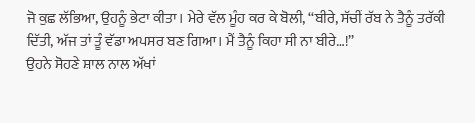ਜੋ ਕੁਛ ਲੱਭਿਆ, ਉਹਨੂੰ ਭੇਟਾ ਕੀਤਾ। ਮੇਰੇ ਵੱਲ ਮੂੰਹ ਕਰ ਕੇ ਬੋਲੀ, ‘‘ਬੀਰੇ, ਸੱਚੀਂ ਰੱਬ ਨੇ ਤੈਨੂੰ ਤਰੱਕੀ ਦਿੱਤੀ, ਅੱਜ ਤਾਂ ਤੂੰ ਵੱਡਾ ਅਪਸਰ ਬਣ ਗਿਆ। ਮੈਂ ਤੈਨੂੰ ਕਿਹਾ ਸੀ ਨਾ ਬੀਰੇ…!’’
ਉਹਨੇ ਸੋਹਣੇ ਸ਼ਾਲ ਨਾਲ ਅੱਖਾਂ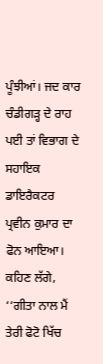ਪੂੰਝੀਆਂ। ਜਦ ਕਾਰ ਚੰਡੀਗੜ੍ਹ ਦੇ ਰਾਹ ਪਈ ਤਾਂ ਵਿਭਾਗ ਦੇ ਸਹਾਇਕ ਡਾਇਰੈਕਟਰ ਪ੍ਰਵੀਨ ਕੁਮਾਰ ਦਾ ਫੋਨ ਆਇਆ। ਕਹਿਣ ਲੱਗੇ, ‘‘ਗੀਤਾ ਨਾਲ ਮੈਂ ਤੇਰੀ ਫੋਟੋ ਖਿੱਚ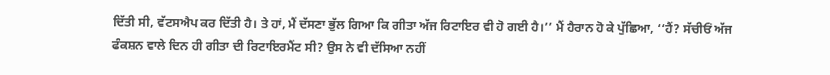ਦਿੱਤੀ ਸੀ, ਵੱਟਸਐਪ ਕਰ ਦਿੱਤੀ ਹੈ। ਤੇ ਹਾਂ, ਮੈਂ ਦੱਸਣਾ ਭੁੱਲ ਗਿਆ ਕਿ ਗੀਤਾ ਅੱਜ ਰਿਟਾਇਰ ਵੀ ਹੋ ਗਈ ਹੈ।’’ ਮੈਂ ਹੈਰਾਨ ਹੋ ਕੇ ਪੁੱਛਿਆ, ‘‘ਹੈਂ? ਸੱਚੀਓਂ ਅੱਜ ਫੰਕਸ਼ਨ ਵਾਲੇ ਦਿਨ ਹੀ ਗੀਤਾ ਦੀ ਰਿਟਾਇਰਮੈਂਟ ਸੀ? ਉਸ ਨੇ ਵੀ ਦੱਸਿਆ ਨਹੀਂ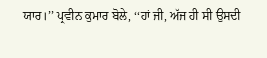ਯਾਰ।’’ ਪ੍ਰਵੀਨ ਕੁਮਾਰ ਬੋਲੇ, ‘‘ਹਾਂ ਜੀ, ਅੱਜ ਹੀ ਸੀ ਉਸਦੀ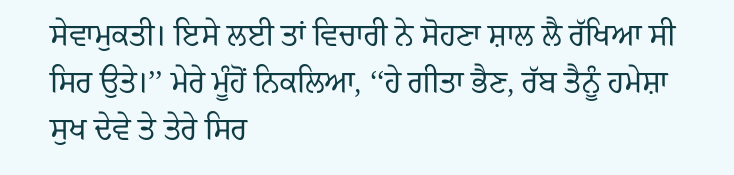ਸੇਵਾਮੁਕਤੀ। ਇਸੇ ਲਈ ਤਾਂ ਵਿਚਾਰੀ ਨੇ ਸੋਹਣਾ ਸ਼ਾਲ ਲੈ ਰੱਖਿਆ ਸੀ ਸਿਰ ਉਤੇ।’’ ਮੇਰੇ ਮੂੰਹੋਂ ਨਿਕਲਿਆ, ‘‘ਹੇ ਗੀਤਾ ਭੈਣ, ਰੱਬ ਤੈਨੂੰ ਹਮੇਸ਼ਾ ਸੁਖ ਦੇਵੇ ਤੇ ਤੇਰੇ ਸਿਰ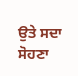ਉਤੇ ਸਦਾ ਸੋਹਣਾ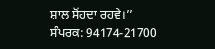ਸ਼ਾਲ ਸੋਂਹਦਾ ਰਹਵੇ।’’
ਸੰਪਰਕ: 94174-21700